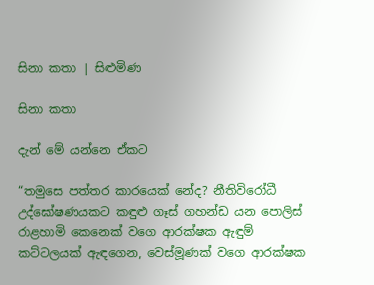සිනා කතා | සිළුමිණ

සිනා කතා

දැන් මේ යන්නෙ ඒකට

“තමුසෙ පත්තර කාරයෙක් නේද? නීතිවිරෝධී උද්ඝෝෂණයකට කඳුළු ගෑස් ගහන්ඩ යන පොලිස් රාළහාමි කෙනෙක් වගෙ ආරක්ෂක ඇඳුම් කට්ටලයක් ඇඳගෙන, වෙස්මූණක් වගෙ ආරක්ෂක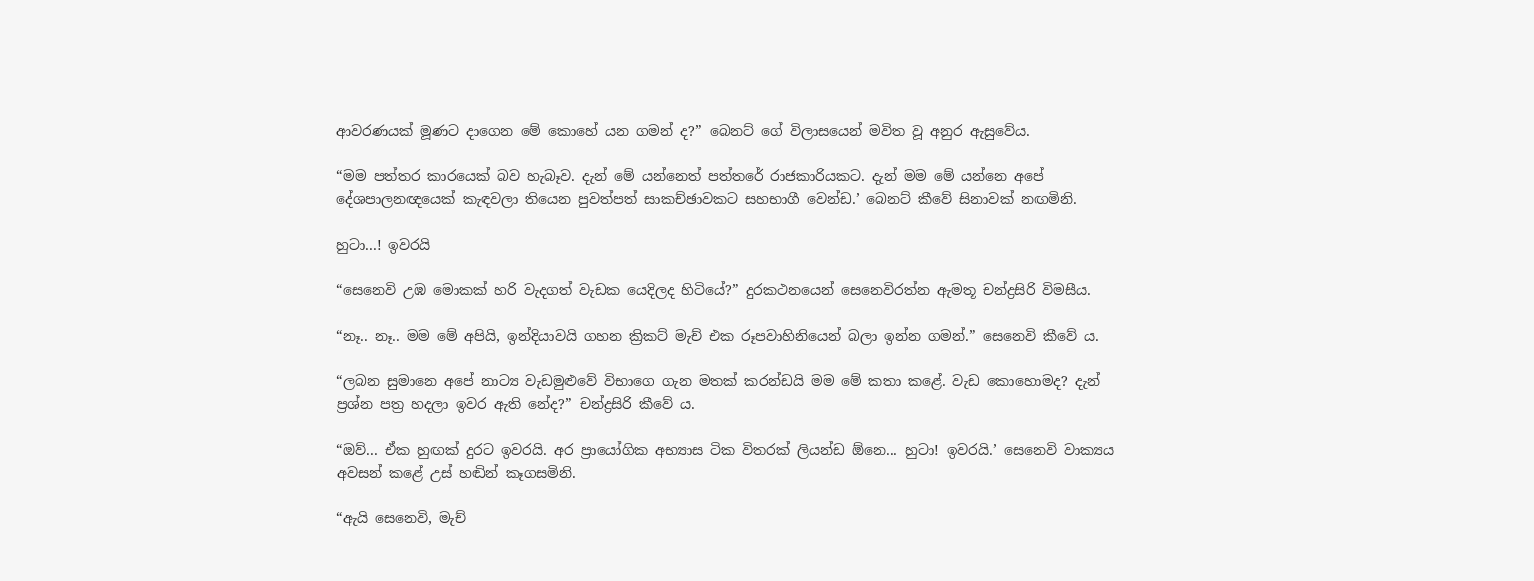ආවරණයක් මූණට දාගෙන මේ කොහේ යන ගමන් ද?” බෙනට් ගේ විලාසයෙන් මවිත වූ අනුර ඇසුවේය.

“මම පත්තර කාරයෙක් බව හැබෑව. දැන් මේ යන්නෙත් පත්තරේ රාජකාරියකට. දැන් මම මේ යන්නෙ අපේ දේශපාලනඥයෙක් කැඳවලා තියෙන පුවත්පත් සාකච්ඡාවකට සහභාගී වෙන්ඩ.’ බෙනට් කීවේ සිනාවක් නඟමිනි.

හුටා...! ඉවරයි

“සෙනෙවි උඹ මොකක් හරි වැදගත් වැඩක යෙදිලද හිටියේ?” දුරකථනයෙන් සෙනෙවිරත්න ඇමතූ චන්ද්‍රසිරි විමසීය.

“නෑ.. නෑ.. මම මේ අපියි, ඉන්දියාවයි ගහන ක්‍රිකට් මැච් එක රූපවාහිනියෙන් බලා ඉන්න ගමන්.” සෙනෙවි කීවේ ය.

“ලබන සුමානෙ අපේ නාට්‍ය වැඩමුළුවේ විභාගෙ ගැන මතක් කරන්ඩයි මම මේ කතා කළේ. වැඩ කොහොමද? දැන් ප්‍රශ්න පත්‍ර හදලා ඉවර ඇති නේද?” චන්ද්‍රසිරි කීවේ ය.

“ඔව්... ඒක හුඟක් දුරට ඉවරයි. අර ප්‍රායෝගික අභ්‍යාස ටික විතරක් ලියන්ඩ ඕනෙ... හුටා! ඉවරයි.’ සෙනෙවි වාක්‍යය අවසන් කළේ උස් හඬින් කෑගසමිනි.

“ඇයි සෙනෙවි, මැච්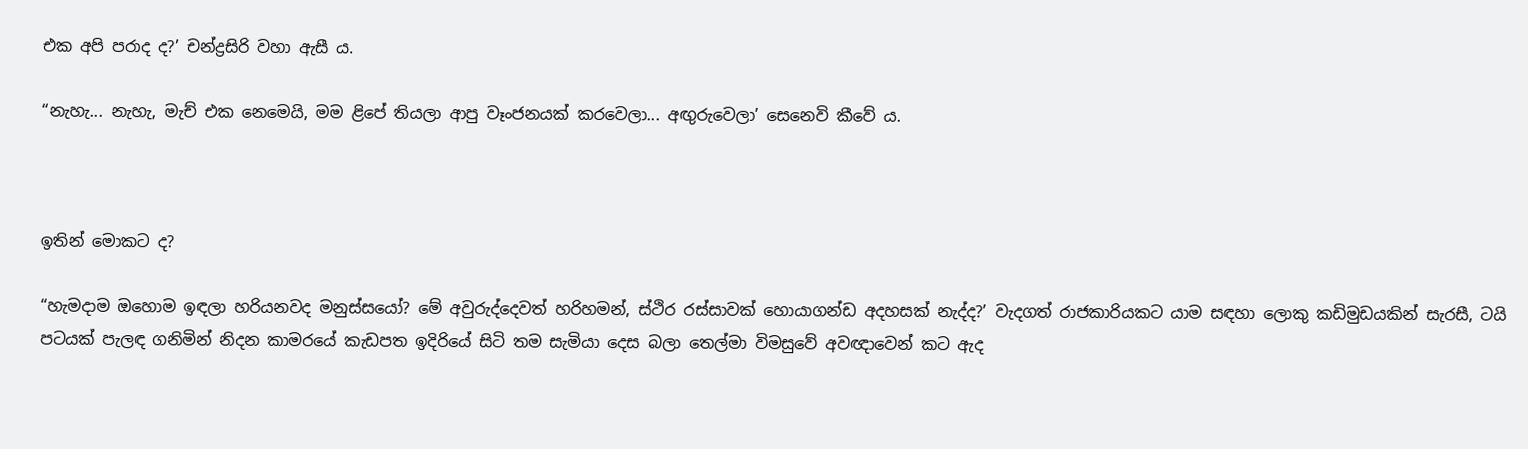එක අපි පරාද ද?’ චන්ද්‍රසිරි වහා ඇසී ය.

“නැහැ... නැහැ, මැච් එක නෙමෙයි, මම ළිපේ තියලා ආපු වෑංජනයක් කරවෙලා... අඟුරුවෙලා’ සෙනෙවි කීවේ ය.



ඉතින් මොකට ද?

“හැමදාම ඔහොම ඉඳලා හරියනවද මනුස්සයෝ? මේ අවුරුද්දෙවත් හරිහමන්, ස්ථිර රස්සාවක් හොයාගන්ඩ අදහසක් නැද්ද?’ වැදගත් රාජකාරියකට යාම සඳහා ලොකු කඩිමුඩයකින් සැරසී, ටයි පටයක් පැලඳ ගනිමින් නිදන කාමරයේ කැඩපත ඉදිරියේ සිටි තම සැමියා දෙස බලා තෙල්මා විමසුවේ අවඥාවෙන් කට ඇද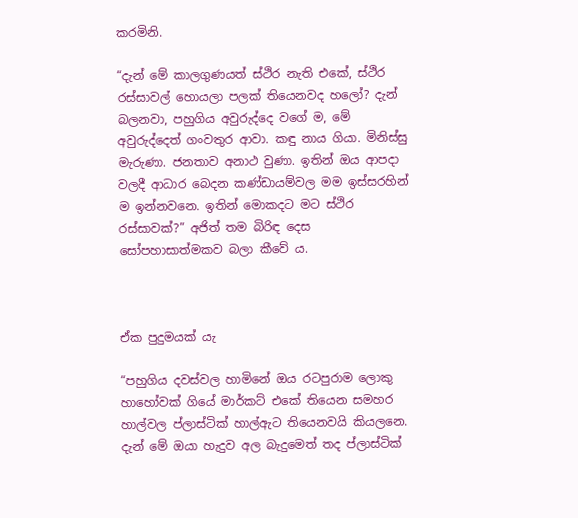කරමිනි.

“දැන් මේ කාලගුණයත් ස්ථිර නැති එකේ, ස්ථිර රස්සාවල් හොයලා පලක් තියෙනවද හලෝ? දැන් බලනවා, පහුගිය අවුරුද්දෙ වගේ ම, මේ අවුරුද්දෙත් ගංවතුර ආවා. කඳු නාය ගියා. මිනිස්සු මැරුණා. ජනතාව අනාථ වුණා. ඉතින් ඔය ආපදා වලදී ආධාර බෙදන කණ්ඩායම්වල මම ඉස්සරහින් ම ඉන්නවනෙ. ඉතින් මොකදට මට ස්ථිර රස්සාවක්?” අජිත් තම බිරිඳ දෙස සෝපහාසාත්මකව බලා කීවේ ය.



ඒක පුදුමයක් යැ

“පහුගිය දවස්වල හාමිනේ ඔය රටපුරාම ලොකු හාහෝවක් ගියේ මාර්කට් එකේ තියෙන සමහර හාල්වල ප්ලාස්ටික් හාල්ඇට තියෙනවයි කියලනෙ. දැන් මේ ඔයා හැදුව අල බැදුමෙත් තද ප්ලාස්ටික්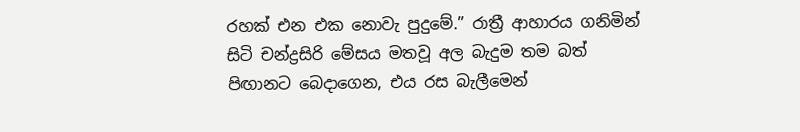රහක් එන එක නොවැ පුදුමේ.” රාත්‍රී ආහාරය ගනිමින් සිටි චන්ද්‍රසිරි මේසය මතවූ අල බැදුම තම බත් පිඟානට බෙදාගෙන, එය රස බැලීමෙන්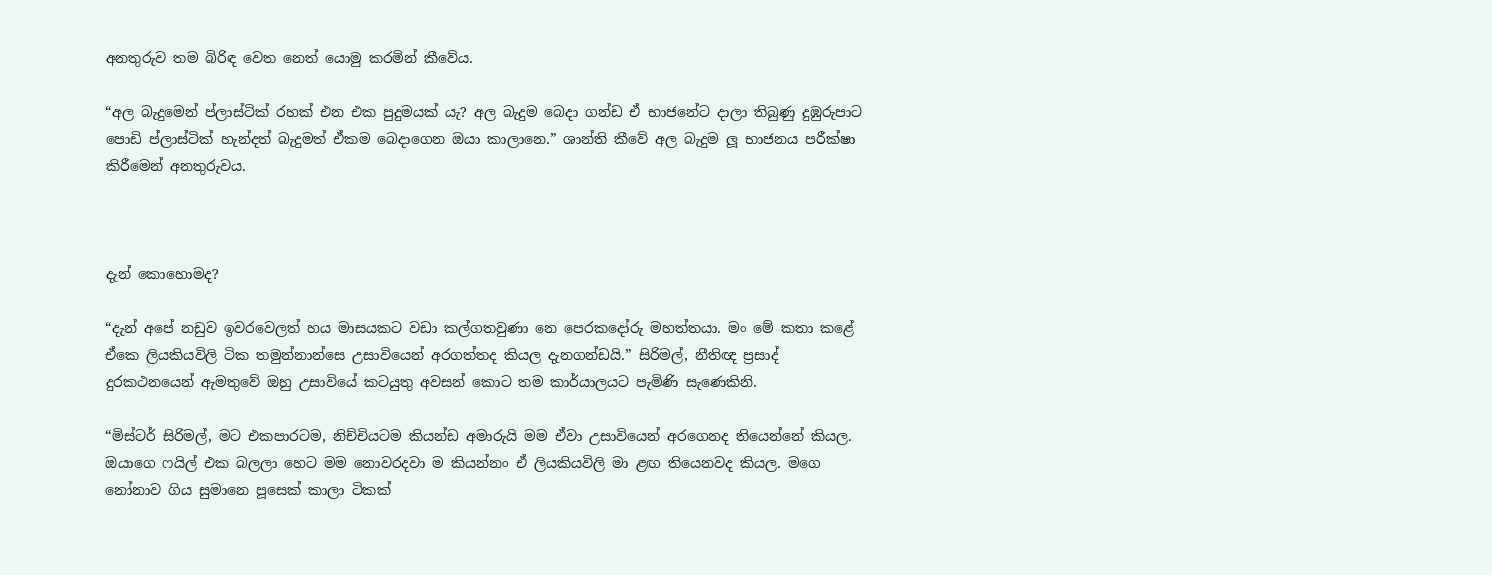අනතුරුව තම බිරිඳ වෙත නෙත් යොමු කරමින් කීවේය.

“අල බැදුමෙන් ප්ලාස්ටික් රහක් එන එක පුදුමයක් යැ? අල බැදුම බෙදා ගන්ඩ ඒ භාජනේට දාලා තිබුණු දුඹුරුපාට පොඩි ප්ලාස්ටික් හැන්දත් බැදුමත් ඒකම බෙදාගෙන ඔයා කාලානෙ.” ශාන්ති කීවේ අල බැදුම ලූ භාජනය පරීක්ෂා කිරීමෙන් අනතුරුවය.



දැන් කොහොමද?

“දැන් අපේ නඩුව ඉවරවෙලත් හය මාසයකට වඩා කල්ගතවුණා නෙ පෙරකදෝරු මහත්තයා. මං මේ කතා කළේ ඒ‍කෙ ලියකියවිලි ටික තමුන්නාන්සෙ උසාවියෙන් අරගත්තද කියල දැනගන්ඩයි.” සිරිමල්, නීතිඥ ප්‍රසාද් දුරකථනයෙන් ඇමතුවේ ඔහු උසාවියේ කටයුතු අවසන් කොට තම කාර්යාලයට පැමිණි සැණෙකිනි.

“මිස්ටර් සිරිමල්, මට එකපාරටම, නිච්චියටම කියන්ඩ අමාරුයි මම ඒවා උසාවියෙන් අරගෙනද තියෙන්නේ කියල. ඔයාගෙ ෆයිල් එක බලලා හෙට මම නොවරදවා ම කියන්නං ඒ ලියකියවිලි මා ළඟ තියෙනවද කියල. මගෙ නෝනාව ගිය සුමානෙ පූසෙක් කාලා ටිකක්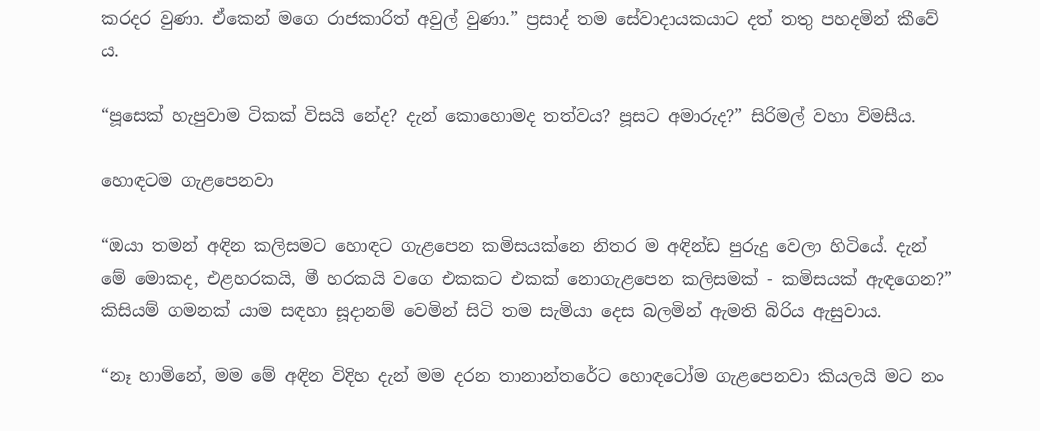කරදර වුණා. ඒකෙන් මගෙ රාජකාරිත් අවුල් වුණා.” ප්‍රසාද් තම සේවාදායකයාට දත් තතු පහදමින් කීවේ ය.

“පූසෙක් හැපුවාම ටිකක් විසයි නේද? දැන් කොහොමද තත්වය? පූසට අමාරුද?” සිරිමල් වහා විමසීය.

හොඳටම ගැළපෙනවා

“ඔයා තමන් අඳින කලිසමට හොඳට ගැළපෙන කමිසයක්නෙ නිතර ම අඳින්ඩ පුරුදු වෙලා හිටියේ. දැන් මේ මොකද, එළහරකයි, මී හරකයි වගෙ එකකට එකක් නොගැළපෙන කලිසමක් - කමිසයක් ඇ‍ඳගෙන?” කිසියම් ගමනක් යාම සඳහා සූදානම් වෙමින් සිටි තම සැමියා දෙස බලමින් ඇමති බිරිය ඇසුවාය.

“නෑ හාමිනේ, මම මේ අඳින විදිහ දැන් මම දරන තානාන්තරේට හොඳටෝම ගැළපෙනවා කියලයි මට නං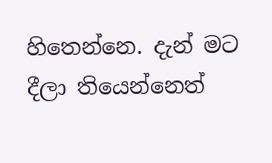හිතෙන්නෙ. දැන් මට දීලා තියෙන්නෙත්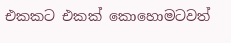එකකට එකක් කොහොමටවත්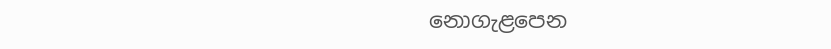නොගැළපෙන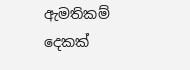ඇමතිකම් දෙකක්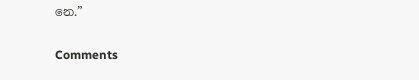නෙ.”

Comments